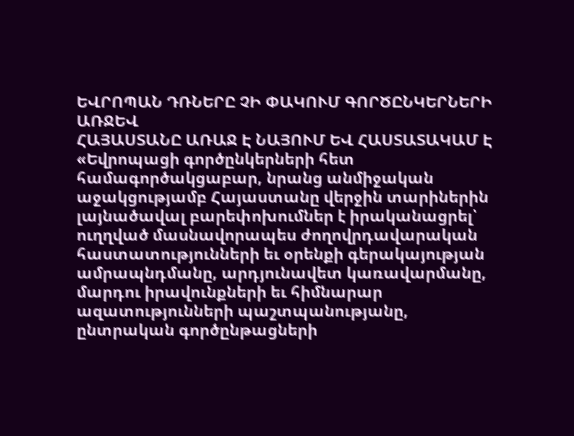ԵՎՐՈՊԱՆ ԴՌՆԵՐԸ ՉԻ ՓԱԿՈՒՄ ԳՈՐԾԸՆԿԵՐՆԵՐԻ ԱՌՋԵՎ
ՀԱՅԱՍՏԱՆԸ ԱՌԱՋ Է ՆԱՅՈՒՄ ԵՎ ՀԱՍՏԱՏԱԿԱՄ Է
«Եվրոպացի գործընկերների հետ համագործակցաբար, նրանց անմիջական աջակցությամբ Հայաստանը վերջին տարիներին լայնածավալ բարեփոխումներ է իրականացրել՝ ուղղված մասնավորապես ժողովրդավարական հաստատությունների եւ օրենքի գերակայության ամրապնդմանը, արդյունավետ կառավարմանը, մարդու իրավունքների եւ հիմնարար ազատությունների պաշտպանությանը, ընտրական գործընթացների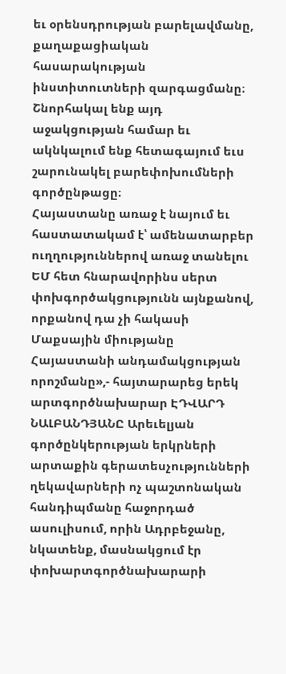եւ օրենսդրության բարելավմանը, քաղաքացիական հասարակության ինստիտուտների զարգացմանը։
Շնորհակալ ենք այդ աջակցության համար եւ ակնկալում ենք հետագայում եւս շարունակել բարեփոխումների գործընթացը։
Հայաստանը առաջ է նայում եւ հաստատակամ է՝ ամենատարբեր ուղղություններով առաջ տանելու ԵՄ հետ հնարավորինս սերտ փոխգործակցությունն այնքանով, որքանով դա չի հակասի Մաքսային միությանը Հայաստանի անդամակցության որոշմանը»,- հայտարարեց երեկ արտգործնախարար ԷԴՎԱՐԴ ՆԱԼԲԱՆԴՅԱՆԸ Արեւելյան գործընկերության երկրների արտաքին գերատեսչությունների ղեկավարների ոչ պաշտոնական հանդիպմանը հաջորդած ասուլիսում, որին Ադրբեջանը, նկատենք, մասնակցում էր փոխարտգործնախարարի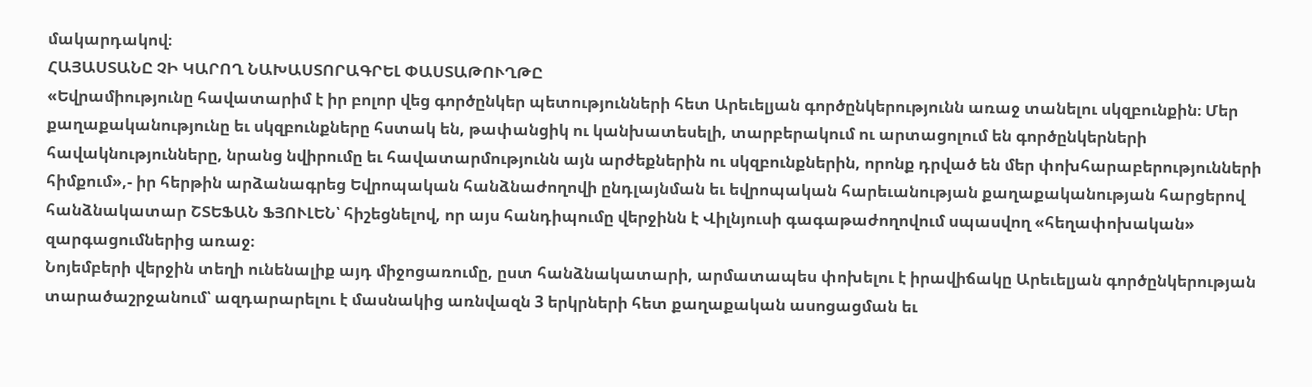մակարդակով։
ՀԱՅԱՍՏԱՆԸ ՉԻ ԿԱՐՈՂ ՆԱԽԱՍՏՈՐԱԳՐԵԼ ՓԱՍՏԱԹՈՒՂԹԸ
«Եվրամիությունը հավատարիմ է իր բոլոր վեց գործընկեր պետությունների հետ Արեւելյան գործընկերությունն առաջ տանելու սկզբունքին։ Մեր քաղաքականությունը եւ սկզբունքները հստակ են, թափանցիկ ու կանխատեսելի, տարբերակում ու արտացոլում են գործընկերների հավակնությունները, նրանց նվիրումը եւ հավատարմությունն այն արժեքներին ու սկզբունքներին, որոնք դրված են մեր փոխհարաբերությունների հիմքում»,- իր հերթին արձանագրեց Եվրոպական հանձնաժողովի ընդլայնման եւ եվրոպական հարեւանության քաղաքականության հարցերով հանձնակատար ՇՏԵՖԱՆ ՖՅՈՒԼԵՆ՝ հիշեցնելով, որ այս հանդիպումը վերջինն է Վիլնյուսի գագաթաժողովում սպասվող «հեղափոխական» զարգացումներից առաջ։
Նոյեմբերի վերջին տեղի ունենալիք այդ միջոցառումը, ըստ հանձնակատարի, արմատապես փոխելու է իրավիճակը Արեւելյան գործընկերության տարածաշրջանում՝ ազդարարելու է մասնակից առնվազն 3 երկրների հետ քաղաքական ասոցացման եւ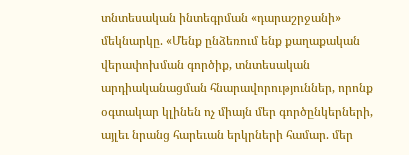տնտեսական ինտեգրման «դարաշրջանի» մեկնարկը. «Մենք ընձեռում ենք քաղաքական վերափոխման գործիք, տնտեսական արդիականացման հնարավորություններ, որոնք օգտակար կլինեն ոչ միայն մեր գործընկերների, այլեւ նրանց հարեւան երկրների համար. մեր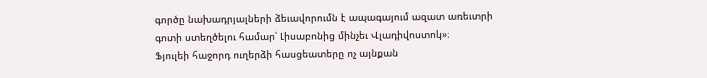գործը նախադրյալների ձեւավորումն է ապագայում ազատ առեւտրի գոտի ստեղծելու համար՝ Լիսաբոնից մինչեւ Վլադիվոստոկ»։
Ֆյուլեի հաջորդ ուղերձի հասցեատերը ոչ այնքան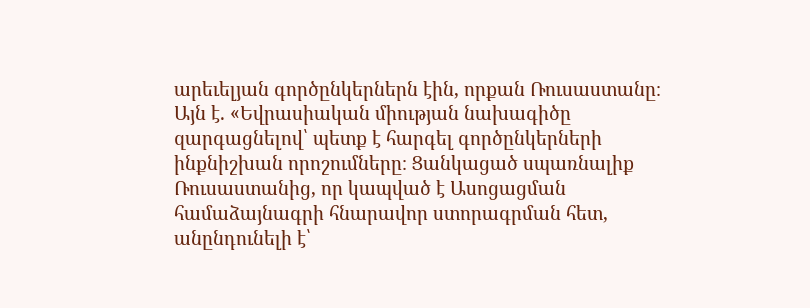արեւելյան գործընկերներն էին, որքան Ռուսաստանը։ Այն է. «Եվրասիական միության նախագիծը զարգացնելով՝ պետք է հարգել գործընկերների ինքնիշխան որոշումները։ Ցանկացած սպառնալիք Ռուսաստանից, որ կապված է Ասոցացման համաձայնագրի հնարավոր ստորագրման հետ, անընդունելի է՝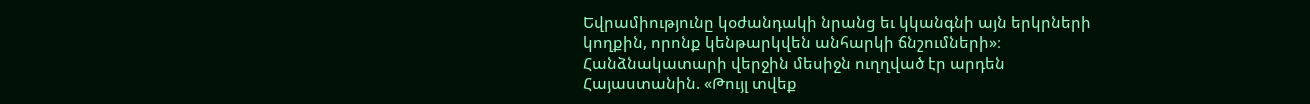Եվրամիությունը կօժանդակի նրանց եւ կկանգնի այն երկրների կողքին, որոնք կենթարկվեն անհարկի ճնշումների»։
Հանձնակատարի վերջին մեսիջն ուղղված էր արդեն Հայաստանին. «Թույլ տվեք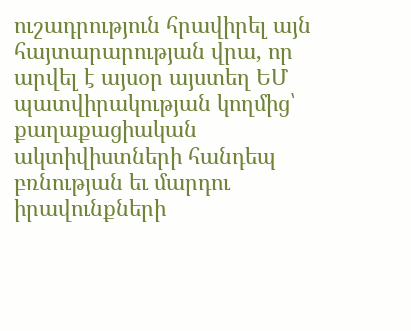ուշադրություն հրավիրել այն հայտարարության վրա, որ արվել է այսօր այստեղ ԵՄ պատվիրակության կողմից՝ քաղաքացիական ակտիվիստների հանդեպ բռնության եւ մարդու իրավունքների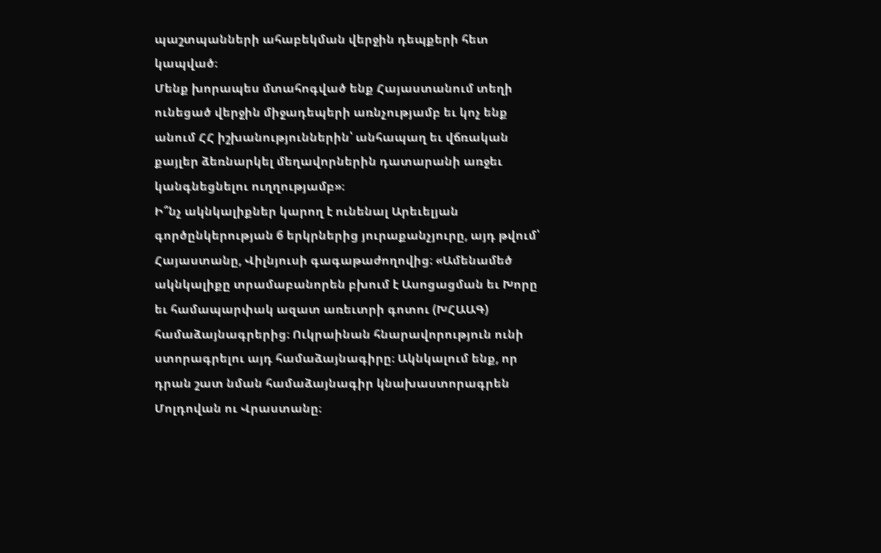պաշտպանների ահաբեկման վերջին դեպքերի հետ կապված։
Մենք խորապես մտահոգված ենք Հայաստանում տեղի ունեցած վերջին միջադեպերի առնչությամբ եւ կոչ ենք անում ՀՀ իշխանություններին՝ անհապաղ եւ վճռական քայլեր ձեռնարկել մեղավորներին դատարանի առջեւ կանգնեցնելու ուղղությամբ»։
Ի՞նչ ակնկալիքներ կարող է ունենալ Արեւելյան գործընկերության 6 երկրներից յուրաքանչյուրը, այդ թվում՝ Հայաստանը, Վիլնյուսի գագաթաժողովից։ «Ամենամեծ ակնկալիքը տրամաբանորեն բխում է Ասոցացման եւ Խորը եւ համապարփակ ազատ առեւտրի գոտու (ԽՀԱԱԳ) համաձայնագրերից։ Ուկրաինան հնարավորություն ունի ստորագրելու այդ համաձայնագիրը։ Ակնկալում ենք, որ դրան շատ նման համաձայնագիր կնախաստորագրեն Մոլդովան ու Վրաստանը։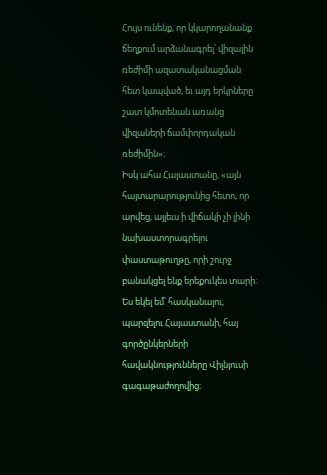Հույս ունենք, որ կկարողանանք ճեղքում արձանագրել՝ վիզային ռեժիմի ազատականացման հետ կապված, եւ այդ երկրները շատ կմոտենան առանց վիզաների ճամփորդական ռեժիմին»։
Իսկ ահա Հայաստանը, «այն հայտարարությունից հետո, որ արվեց, այլեւս ի վիճակի չի լինի նախաստորագրելու փաստաթուղթը, որի շուրջ բանակցել ենք երեքուկես տարի։ Ես եկել եմ՝ հասկանալու, պարզելու Հայաստանի, հայ գործընկերների հավակնությունները Վիլնյուսի գագաթաժողովից։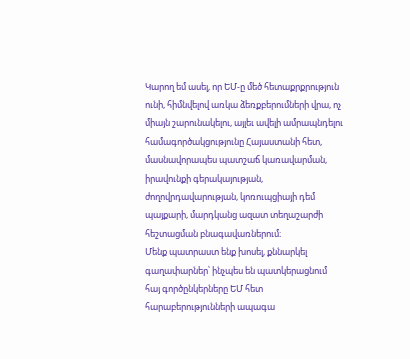Կարող եմ ասել, որ ԵՄ-ը մեծ հետաքրքրություն ունի, հիմնվելով առկա ձեռքբերումների վրա, ոչ միայն շարունակելու, այլեւ ավելի ամրապնդելու համագործակցությունը Հայաստանի հետ, մասնավորապես պատշաճ կառավարման, իրավունքի գերակայության, ժողովրդավարության, կոռուպցիայի դեմ պայքարի, մարդկանց ազատ տեղաշարժի հեշտացման բնագավառներում։
Մենք պատրաստ ենք խոսել, քննարկել գաղափարներ՝ ինչպես են պատկերացնում հայ գործընկերները ԵՄ հետ հարաբերությունների ապագա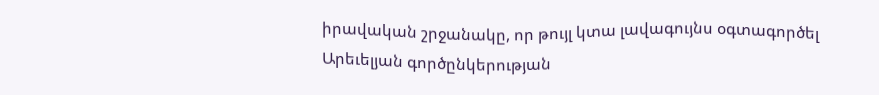իրավական շրջանակը, որ թույլ կտա լավագույնս օգտագործել Արեւելյան գործընկերության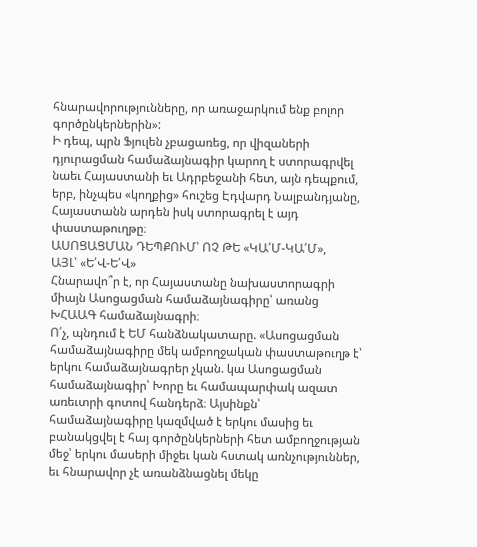հնարավորությունները, որ առաջարկում ենք բոլոր գործընկերներին»:
Ի դեպ, պրն Ֆյուլեն չբացառեց, որ վիզաների դյուրացման համաձայնագիր կարող է ստորագրվել նաեւ Հայաստանի եւ Ադրբեջանի հետ, այն դեպքում, երբ, ինչպես «կողքից» հուշեց Էդվարդ Նալբանդյանը, Հայաստանն արդեն իսկ ստորագրել է այդ փաստաթուղթը։
ԱՍՈՑԱՑՄԱՆ ԴԵՊՔՈՒՄ՝ ՈՉ ԹԵ «ԿԱ՛Մ-ԿԱ՛Մ»,
ԱՅԼ՝ «Ե՛Վ-Ե՛Վ»
Հնարավո՞ր է, որ Հայաստանը նախաստորագրի միայն Ասոցացման համաձայնագիրը՝ առանց ԽՀԱԱԳ համաձայնագրի։
Ո՛չ, պնդում է ԵՄ հանձնակատարը. «Ասոցացման համաձայնագիրը մեկ ամբողջական փաստաթուղթ է՝ երկու համաձայնագրեր չկան. կա Ասոցացման համաձայնագիր՝ Խորը եւ համապարփակ ազատ առեւտրի գոտով հանդերձ։ Այսինքն՝ համաձայնագիրը կազմված է երկու մասից եւ բանակցվել է հայ գործընկերների հետ ամբողջության մեջ՝ երկու մասերի միջեւ կան հստակ առնչություններ, եւ հնարավոր չէ առանձնացնել մեկը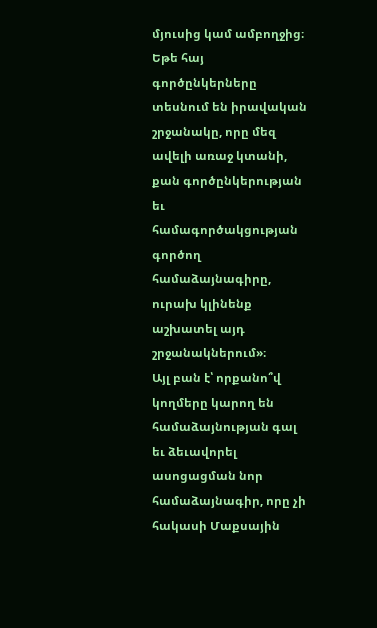մյուսից կամ ամբողջից։
Եթե հայ գործընկերները տեսնում են իրավական շրջանակը, որը մեզ ավելի առաջ կտանի, քան գործընկերության եւ համագործակցության գործող համաձայնագիրը, ուրախ կլինենք աշխատել այդ շրջանակներում»։
Այլ բան է՝ որքանո՞վ կողմերը կարող են համաձայնության գալ եւ ձեւավորել ասոցացման նոր համաձայնագիր, որը չի հակասի Մաքսային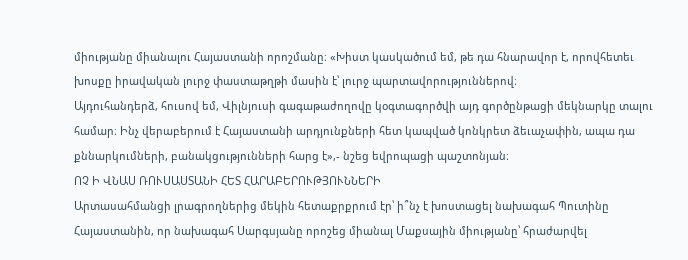միությանը միանալու Հայաստանի որոշմանը։ «Խիստ կասկածում եմ, թե դա հնարավոր է, որովհետեւ խոսքը իրավական լուրջ փաստաթղթի մասին է՝ լուրջ պարտավորություններով։
Այդուհանդերձ, հուսով եմ, Վիլնյուսի գագաթաժողովը կօգտագործվի այդ գործընթացի մեկնարկը տալու համար։ Ինչ վերաբերում է Հայաստանի արդյունքների հետ կապված կոնկրետ ձեւաչափին, ապա դա քննարկումների, բանակցությունների հարց է»,- նշեց եվրոպացի պաշտոնյան։
ՈՉ Ի ՎՆԱՍ ՌՈՒՍԱՍՏԱՆԻ ՀԵՏ ՀԱՐԱԲԵՐՈՒԹՅՈՒՆՆԵՐԻ
Արտասահմանցի լրագրողներից մեկին հետաքրքրում էր՝ ի՞նչ է խոստացել նախագահ Պուտինը Հայաստանին, որ նախագահ Սարգսյանը որոշեց միանալ Մաքսային միությանը՝ հրաժարվել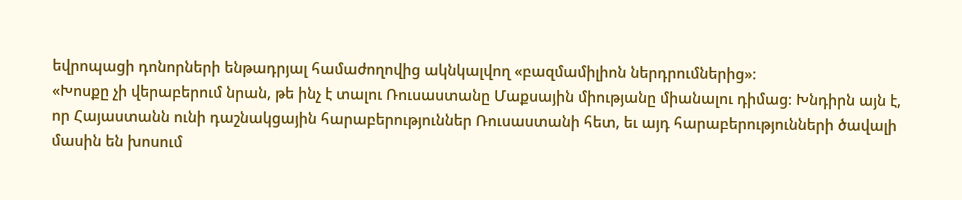եվրոպացի դոնորների ենթադրյալ համաժողովից ակնկալվող «բազմամիլիոն ներդրումներից»։
«Խոսքը չի վերաբերում նրան, թե ինչ է տալու Ռուսաստանը Մաքսային միությանը միանալու դիմաց։ Խնդիրն այն է, որ Հայաստանն ունի դաշնակցային հարաբերություններ Ռուսաստանի հետ, եւ այդ հարաբերությունների ծավալի մասին են խոսում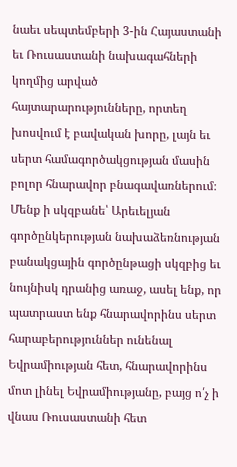նաեւ սեպտեմբերի 3-ին Հայաստանի եւ Ռուսաստանի նախագահների կողմից արված հայտարարությունները, որտեղ խոսվում է բավական խորը, լայն եւ սերտ համագործակցության մասին բոլոր հնարավոր բնագավառներում։
Մենք ի սկզբանե՝ Արեւելյան գործընկերության նախաձեռնության բանակցային գործընթացի սկզբից եւ նույնիսկ դրանից առաջ, ասել ենք, որ պատրաստ ենք հնարավորինս սերտ հարաբերություններ ունենալ Եվրամիության հետ, հնարավորինս մոտ լինել Եվրամիությանը, բայց ո՛չ ի վնաս Ռուսաստանի հետ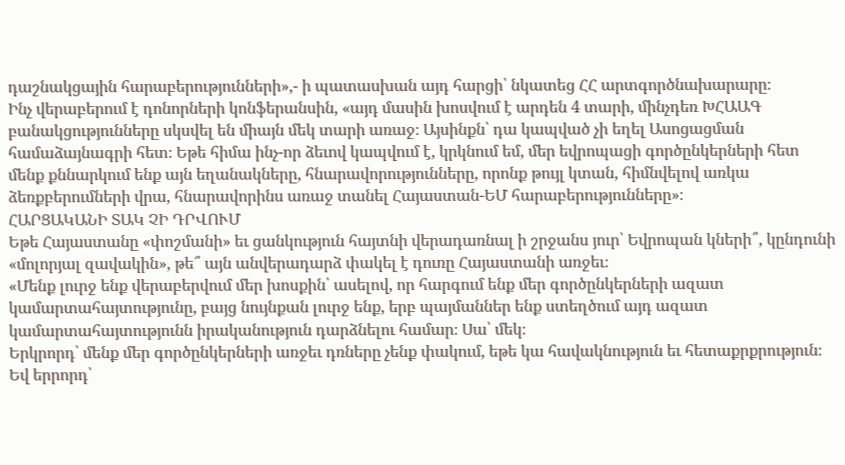դաշնակցային հարաբերությունների»,- ի պատասխան այդ հարցի՝ նկատեց ՀՀ արտգործնախարարը։
Ինչ վերաբերում է դոնորների կոնֆերանսին, «այդ մասին խոսվում է արդեն 4 տարի, մինչդեռ ԽՀԱԱԳ բանակցությունները սկսվել են միայն մեկ տարի առաջ։ Այսինքն՝ դա կապված չի եղել Ասոցացման համաձայնագրի հետ։ Եթե հիմա ինչ-որ ձեւով կապվում է, կրկնում եմ, մեր եվրոպացի գործընկերների հետ մենք քննարկում ենք այն եղանակները, հնարավորությունները, որոնք թույլ կտան, հիմնվելով առկա ձեռքբերումների վրա, հնարավորինս առաջ տանել Հայաստան-ԵՄ հարաբերությունները»։
ՀԱՐՑԱԿԱՆԻ ՏԱԿ ՉԻ ԴՐՎՈՒՄ
Եթե Հայաստանը «փոշմանի» եւ ցանկություն հայտնի վերադառնալ ի շրջանս յուր՝ Եվրոպան կների՞, կընդունի «մոլորյալ զավակին», թե՞ այն անվերադարձ փակել է դուռը Հայաստանի առջեւ։
«Մենք լուրջ ենք վերաբերվում մեր խոսքին՝ ասելով, որ հարգում ենք մեր գործընկերների ազատ կամարտահայտությունը, բայց նույնքան լուրջ ենք, երբ պայմաններ ենք ստեղծում այդ ազատ կամարտահայտությունն իրականություն դարձնելու համար։ Սա՝ մեկ։
Երկրորդ՝ մենք մեր գործընկերների առջեւ դռները չենք փակում, եթե կա հավակնություն եւ հետաքրքրություն։
Եվ երրորդ՝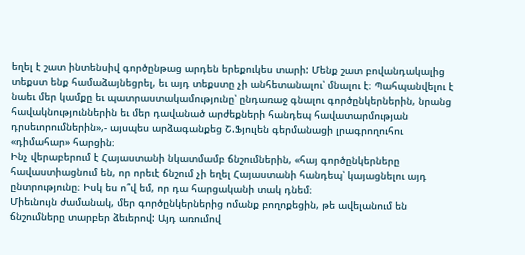եղել է շատ ինտենսիվ գործընթաց արդեն երեքուկես տարի: Մենք շատ բովանդակալից տեքստ ենք համաձայնեցրել, եւ այդ տեքստը չի անհետանալու՝ մնալու է։ Պահպանվելու է նաեւ մեր կամքը եւ պատրաստակամությունը՝ ընդառաջ գնալու գործընկերներին, նրանց հավակնություններին եւ մեր դավանած արժեքների հանդեպ հավատարմության դրսեւորումներին»,- այսպես արձագանքեց Շ.Ֆյուլեն գերմանացի լրագրողուհու «դիմահար» հարցին։
Ինչ վերաբերում է Հայաստանի նկատմամբ ճնշումներին, «հայ գործընկերները հավաստիացնում են, որ որեւէ ճնշում չի եղել Հայաստանի հանդեպ՝ կայացնելու այդ ընտրությունը։ Իսկ ես ո՞վ եմ, որ դա հարցականի տակ դնեմ։
Միեւնույն ժամանակ, մեր գործընկերներից ոմանք բողոքեցին, թե ավելանում են ճնշումները տարբեր ձեւերով: Այդ առումով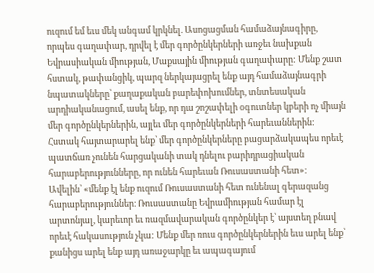ուզում եմ եւս մեկ անգամ կրկնել. Ասոցացման համաձայնագիրը, որպես գաղափար, դրվել է մեր գործընկերների առջեւ նախքան Եվրասիական միության, Մաքսային միության գաղափարը: Մենք շատ հստակ, թափանցիկ, պարզ ներկայացրել ենք այդ համաձայնագրի նպատակները՝ քաղաքական բարեփոխումներ, տնտեսական արդիականացում, ասել ենք, որ դա շոշափելի օգուտներ կբերի ոչ միայն մեր գործընկերներին, այլեւ մեր գործընկերների հարեւաններին:
Հստակ հայտարարել ենք՝ մեր գործընկերները բացարձակապես որեւէ պատճառ չունեն հարցականի տակ դնելու բարիդրացիական հարաբերությունները, որ ունեն հարեւան Ռուսաստանի հետ»։
Ավելին՝ «մենք էլ ենք ուզում Ռուսաստանի հետ ունենալ գերազանց հարաբերություններ։ Ռուսաստանը Եվրամիության համար էլ արտոնյալ, կարեւոր եւ ռազմավարական գործընկեր է՝ այստեղ բնավ որեւէ հակասություն չկա: Մենք մեր ռուս գործընկերներին եւս արել ենք՝ քանիցս արել ենք այդ առաջարկը եւ ապագայում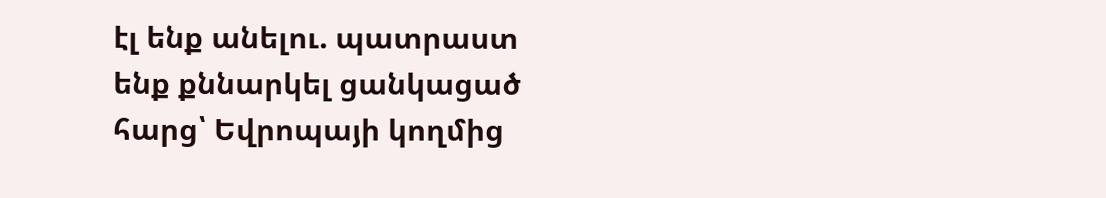էլ ենք անելու. պատրաստ ենք քննարկել ցանկացած հարց՝ Եվրոպայի կողմից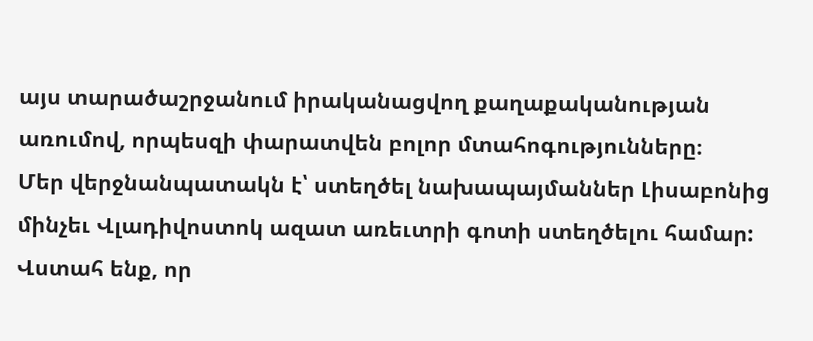այս տարածաշրջանում իրականացվող քաղաքականության առումով, որպեսզի փարատվեն բոլոր մտահոգությունները։
Մեր վերջնանպատակն է՝ ստեղծել նախապայմաններ Լիսաբոնից մինչեւ Վլադիվոստոկ ազատ առեւտրի գոտի ստեղծելու համար: Վստահ ենք, որ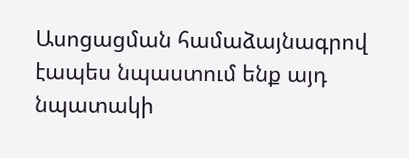Ասոցացման համաձայնագրով էապես նպաստում ենք այդ նպատակի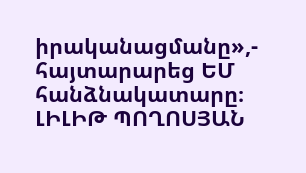իրականացմանը»,- հայտարարեց ԵՄ հանձնակատարը։
ԼԻԼԻԹ ՊՈՂՈՍՅԱՆ